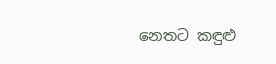නෙතට කඳුළු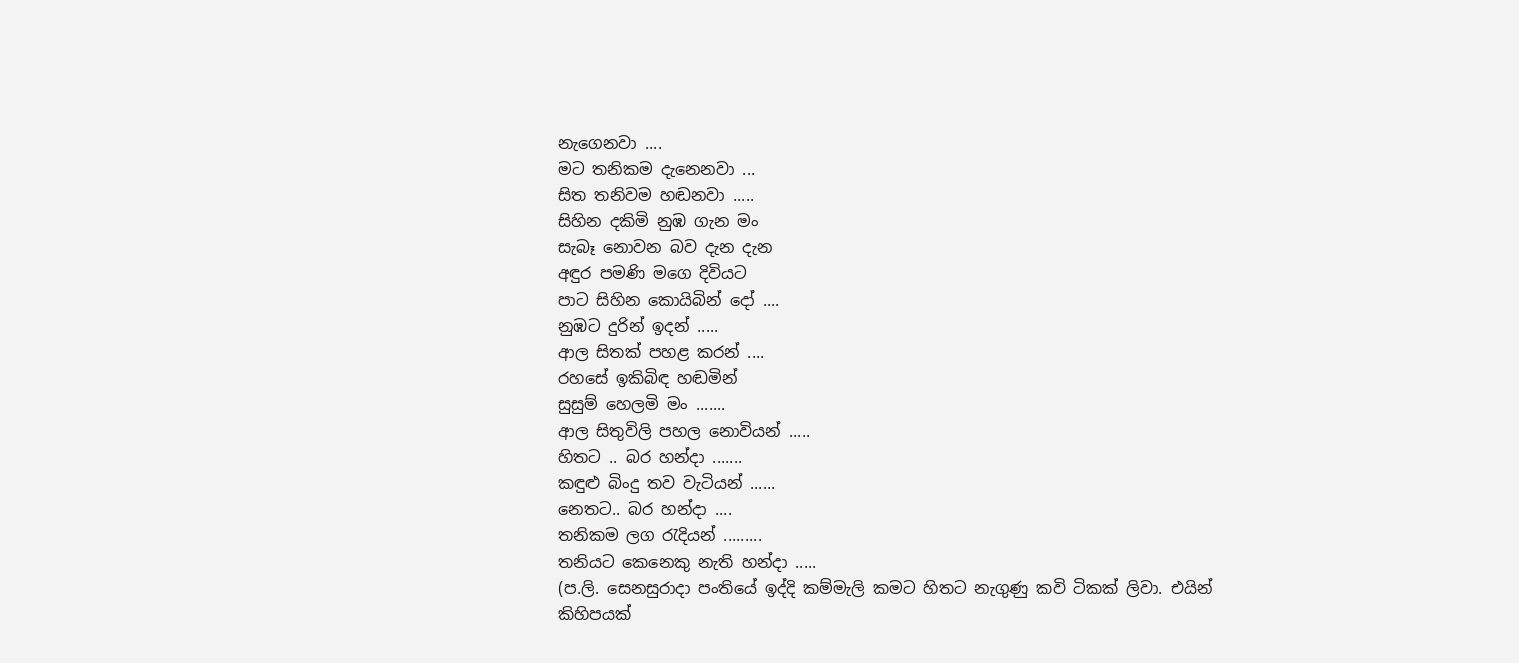නැගෙනවා ....
මට තනිකම දැනෙනවා ...
සිත තනිවම හඬනවා .....
සිහින දකිමි නුඹ ගැන මං
සැබෑ නොවන බව දැන දැන
අඳුර පමණි මගෙ දිවියට
පාට සිහින කොයිබින් දෝ ....
නුඹට දුරින් ඉදන් .....
ආල සිතක් පහළ කරන් ....
රහසේ ඉකිබිඳ හඬමින්
සුසුම් හෙලමි මං .......
ආල සිතුවිලි පහල නොවියන් .....
හිතට .. බර හන්දා .......
කඳුළු බිංදු තව වැටියන් ......
නෙතට.. බර හන්දා ....
තනිකම ලග රැදියන් .........
තනියට කෙනෙකු නැති හන්දා .....
(ප.ලි. සෙනසුරාදා පංතියේ ඉද්දි කම්මැලි කමට හිතට නැගුණු කවි ටිකක් ලිවා. එයින් කිහිපයක්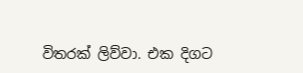විතරක් ලිව්වා. එක දිගට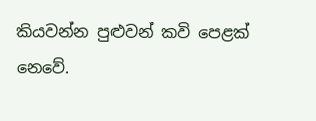කියවන්න පුළුවන් කවි පෙළක් නෙවේ.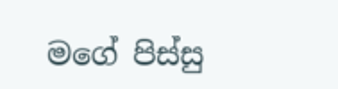මගේ පිස්සු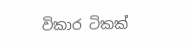විකාර ටිකක්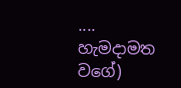.... හැමදාමත වගේ)